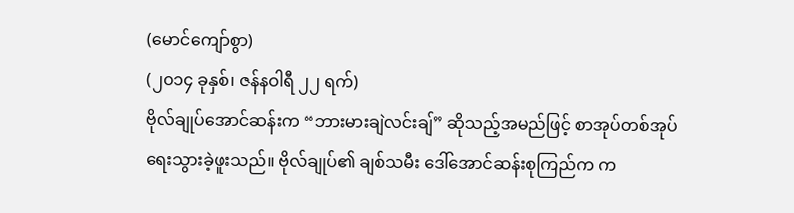(မောင်ကျော်စွာ)
(၂၀၁၄ ခုနှစ်၊ ဇန်နဝါရီ ၂၂ ရက်)
ဗိုလ်ချုပ်အောင်ဆန်းက “ဘားမားချဲလင်းချ်” ဆိုသည့်အမည်ဖြင့် စာအုပ်တစ်အုပ် ရေးသွားခဲ့ဖူးသည်။ ဗိုလ်ချုပ်၏ ချစ်သမီး ဒေါ်အောင်ဆန်းစုကြည်က က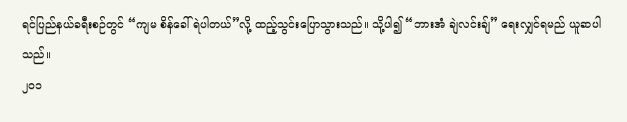ရင်ပြည်နယ်ခရီးစဉ်တွင် “ကျမ စိန်ခေါ်ရဲပါတယ်”လို့ ထည့်သွင်းပြောသွားသည်။ သို့ပါ၍ “ဘားအံ ချဲလင်းချ်” ရေးလျှင်ရမည် ယူဆပါသည်။
၂၀၁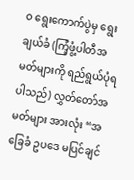ဝ ရွေးကောက်ပွဲမှ ရွေးချယ်ခံ (ကြံ့ဖွံ့ပါတီအမတ်များကို ရည်ရွယ်ပုံရပါသည်) လွှတ်တော်အမတ်များ အားလုံး “အခြေခံ ဥပဒေ မပြင်ချင်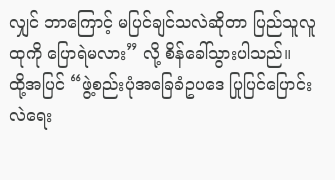လျှင် ဘာကြောင့် မပြင်ချင်သလဲဆိုတာ ပြည်သူလူထုကို ပြောရဲမလား” လို့ စိန်ခေါ်သွားပါသည်။
ထို့အပြင် “ဖွဲ့စည်းပုံအခြေခံဥပဒေ ပြုပြင်ပြောင်းလဲရေး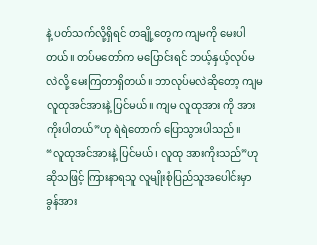နဲ့ ပတ်သက်လို့ရှိရင် တချို့တွေက ကျမကို မေးပါတယ်။ တပ်မတော်က မပြောင်းရင် ဘယ့်နှယ့်လုပ်မလဲလို့ မေးကြတာရှိတယ်။ ဘာလုပ်မလဲဆိုတော့ ကျမ လူထုအင်အားနဲ့ ပြင်မယ်။ ကျမ လူထုအား ကို အားကိုးပါတယ်”ဟု ရဲရဲတောက် ပြောသွားပါသည်။
“လူထုအင်အားနဲ့ ပြင်မယ်၊ လူထု အားကိုးသည်”ဟု ဆိုသဖြင့် ကြားနာရသူ လူမျိုးစုံပြည်သူအပေါင်းမှာ ခွန်အား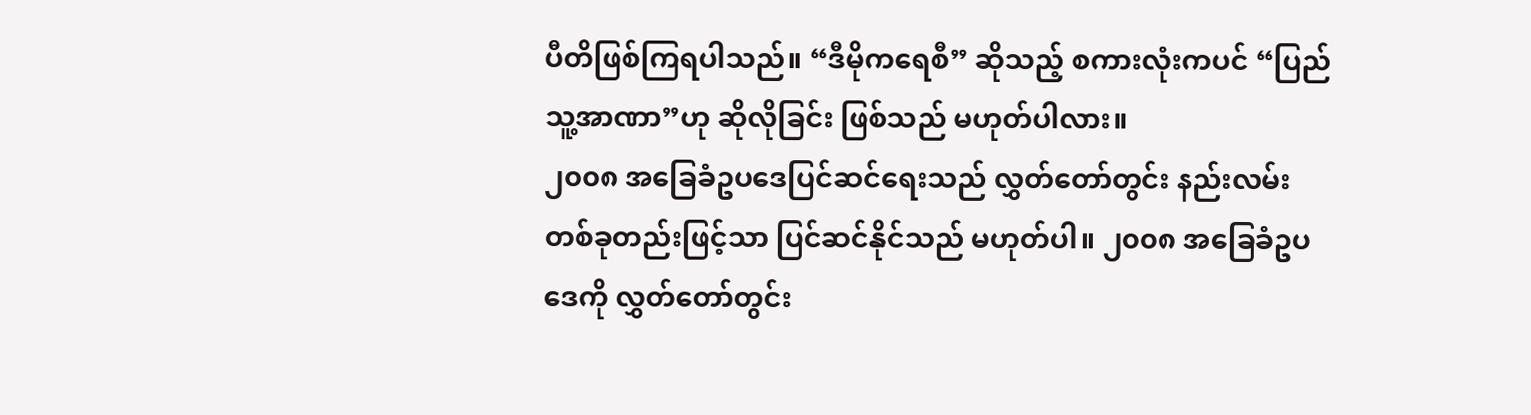ပီတိဖြစ်ကြရပါသည်။ “ဒီမိုကရေစီ” ဆိုသည့် စကားလုံးကပင် “ပြည်သူ့အာဏာ”ဟု ဆိုလိုခြင်း ဖြစ်သည် မဟုတ်ပါလား။
၂၀၀၈ အခြေခံဥပဒေပြင်ဆင်ရေးသည် လွှတ်တော်တွင်း နည်းလမ်းတစ်ခုတည်းဖြင့်သာ ပြင်ဆင်နိုင်သည် မဟုတ်ပါ။ ၂၀၀၈ အခြေခံဥပဒေကို လွှတ်တော်တွင်း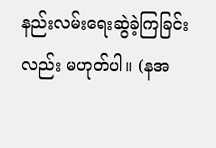နည်းလမ်းရေးဆွဲခဲ့ကြခြင်းလည်း မဟုတ်ပါ။ (နအ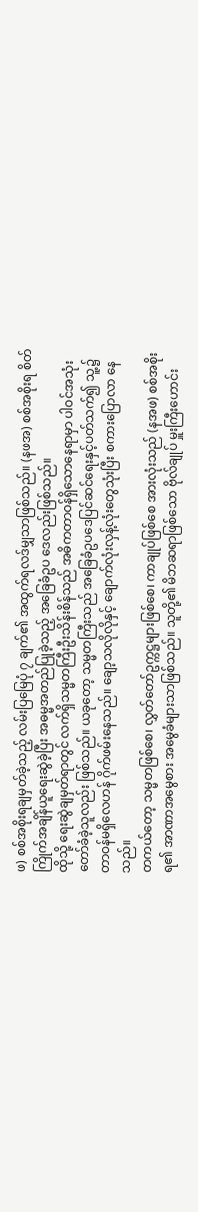ဖ) စစ်အစိုးရချမှတ်ခဲ့သည့် လမ်းပြမြေပုံ ၇ ချက်၏ အထွက်ရလဒ်မျှသာဖြစ်သည်။ (နဖအ) စစ်အစိုးရ စိတ်ကြိုက်အချိန်ယူရေးဆွဲခဲ့ပြီး အဓမ္မအတည်ပြုခဲ့သည့် အခြေခံဥပ ဒေလည်းဖြစ်သည်။
ထိုသို့ ရေးဆွဲချမှတ်ရာတွင် လက်ရှိသမ္မတကြီးဦးသိန်းစိန်သည် အဓိကတာဝန်ရှိသောနေရာမှာ ပါဝင်အသုံး တော်ခံခဲ့သူလည်း ဖြစ်သည်။ ယခုတော့ သမ္မတကြီးသည် အခြေခံဥပဒေပြင်ဆင်ရေးနှင့်ပတ်သက်၍ သူ့၌ တာဝန်မရှိလေဟန် ဂိုက်ဖမ်းနေသည်။ ချော့သလိုလိုနှင့် ချောက်လုံးလှန့်လုံးတွေသုံးပြီး စကားပြောလာ နေသည်။
တကယ်တော့ သမ္မတဖြစ်စေ၊ လွှတ်တော်ဥက္ကဋ္ဌများဖြစ်စေ၊ ကာချုပ်ဖြစ်စေ အားလုံးသည် (နအဖ) စစ်အစိုးရ၏ အာဏာအမွေစား အမွေခံများသာဖြစ်သည်။ သူတို့၏ မိဘဆရာဖြစ်သော ဗိုလ်ချုပ် မှူးကြီးဟောင်း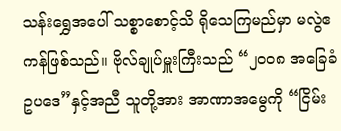သန်းရွှေအပေါ် သစ္စာစောင့်သိ ရိုသေကြမည်မှာ မလွဲဧကန်ဖြစ်သည်။ ဗိုလ်ချုပ်မှူးကြီးသည် “၂၀၀၈ အခြေခံဥပဒေ”နှင့်အညီ သူတို့အား အာဏာအမွေကို “ငြိမ်း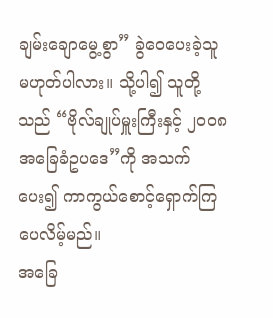ချမ်းချောမွေ့စွာ” ခွဲဝေပေးခဲ့သူ မဟုတ်ပါလား။ သို့ပါ၍ သူတို့သည် “ဗိုလ်ချုပ်မှူးကြီးနှင့် ၂၀၀၈အခြေခံဥပဒေ”ကို အသက်ပေး၍ ကာကွယ်စောင့်ရှောက်ကြပေလိမ့်မည်။
အခြေ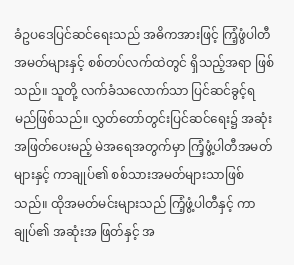ခံဥပဒေပြင်ဆင်ရေးသည် အဓိကအားဖြင့် ကြံ့ဖွံပါတီအမတ်များနှင့် စစ်တပ်လက်ထဲတွင် ရှိသည့်အရာ ဖြစ်သည်။ သူတို့ လက်ခံသလောက်သာ ပြင်ဆင်ခွင့်ရမည်ဖြစ်သည်။ လွှတ်တော်တွင်းပြင်ဆင်ရေး၌ အဆုံး အဖြတ်ပေးမည့် မဲအရေအတွက်မှာ ကြံ့ဖွံ့ပါတီအမတ်များနှင့် ကာချုပ်၏ စစ်သားအမတ်များသာဖြစ်သည်။ ထိုအမတ်မင်းများသည် ကြံ့ဖွံ့ပါတီနှင့် ကာချုပ်၏ အဆုံးအ ဖြတ်နှင့် အ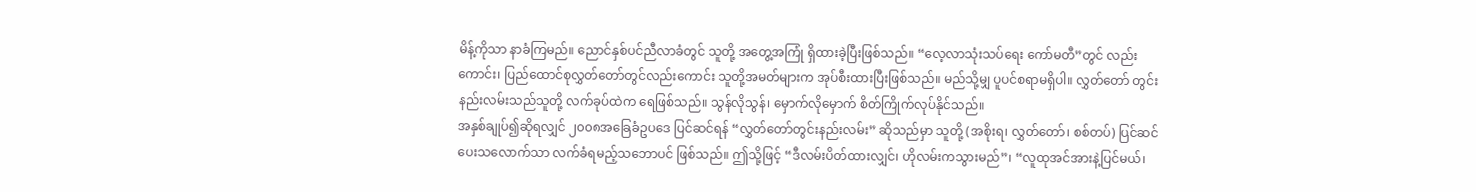မိန့်ကိုသာ နာခံကြမည်။ ညောင်နှစ်ပင်ညီလာခံတွင် သူတို့ အတွေ့အကြုံ ရှိထားခဲ့ပြီးဖြစ်သည်။ “လေ့လာသုံးသပ်ရေး ကော်မတီ”တွင် လည်းကောင်း၊ ပြည်ထောင်စုလွှတ်တော်တွင်လည်းကောင်း သူတို့အမတ်များက အုပ်စီးထားပြီးဖြစ်သည်။ မည်သို့မျှ ပူပင်စရာမရှိပါ။ လွှတ်တော် တွင်းနည်းလမ်းသည်သူတို့ လက်ခုပ်ထဲက ရေဖြစ်သည်။ သွန်လိုသွန်၊ မှောက်လိုမှောက် စိတ်ကြိုက်လုပ်နိုင်သည်။
အနှစ်ချုပ်၍ဆိုရလျှင် ၂၀၀၈အခြေခံဥပဒေ ပြင်ဆင်ရန် “လွှတ်တော်တွင်းနည်းလမ်း” ဆိုသည်မှာ သူတို့ (အစိုးရ၊ လွှတ်တော်၊ စစ်တပ်) ပြင်ဆင်ပေးသလောက်သာ လက်ခံရမည့်သဘောပင် ဖြစ်သည်။ ဤသို့ဖြင့် “ဒီလမ်းပိတ်ထားလျှင်၊ ဟိုလမ်းကသွားမည်”၊ “လူထုအင်အားနဲ့ပြင်မယ်၊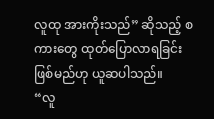လူထု အားကိုးသည်” ဆိုသည့် စကားတွေ ထုတ်ပြောလာရခြင်းဖြစ်မည်ဟု ယူဆပါသည်။
“လူ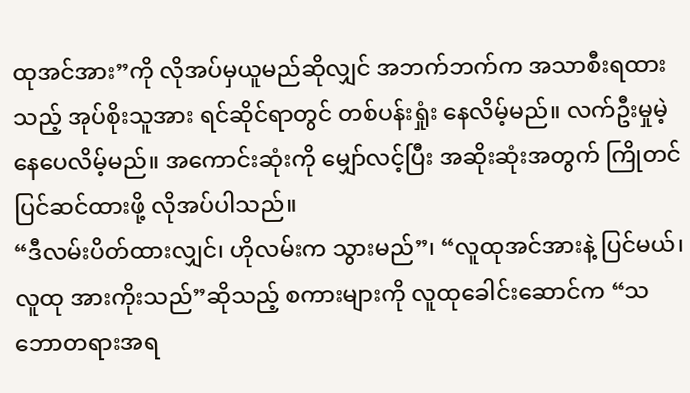ထုအင်အား”ကို လိုအပ်မှယူမည်ဆိုလျှင် အဘက်ဘက်က အသာစီးရထားသည့် အုပ်စိုးသူအား ရင်ဆိုင်ရာတွင် တစ်ပန်းရှုံး နေလိမ့်မည်။ လက်ဦးမှုမဲ့နေပေလိမ့်မည်။ အကောင်းဆုံးကို မျှော်လင့်ပြီး အဆိုးဆုံးအတွက် ကြိုတင်ပြင်ဆင်ထားဖို့ လိုအပ်ပါသည်။
“ဒီလမ်းပိတ်ထားလျှင်၊ ဟိုလမ်းက သွားမည်”၊ “လူထုအင်အားနဲ့ ပြင်မယ်၊ လူထု အားကိုးသည်”ဆိုသည့် စကားများကို လူထုခေါင်းဆောင်က “သဘောတရားအရ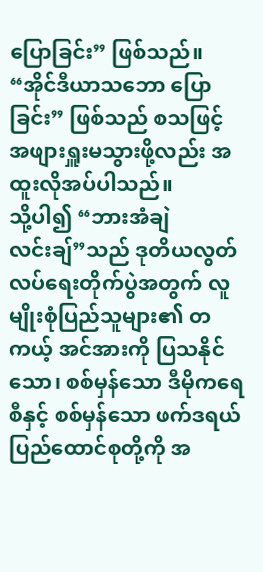ပြောခြင်း” ဖြစ်သည်။ “အိုင်ဒီယာသဘော ပြောခြင်း” ဖြစ်သည် စသဖြင့် အဖျားရှူးမသွားဖို့လည်း အထူးလိုအပ်ပါသည်။
သို့ပါ၍ “ဘားအံချဲလင်းချ်”သည် ဒုတိယလွတ်လပ်ရေးတိုက်ပွဲအတွက် လူမျိုးစုံပြည်သူများ၏ တကယ့် အင်အားကို ပြသနိုင်သော၊ စစ်မှန်သော ဒီမိုကရေစီနှင့် စစ်မှန်သော ဖက်ဒရယ်ပြည်ထောင်စုတို့ကို အ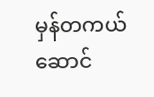မှန်တကယ် ဆောင်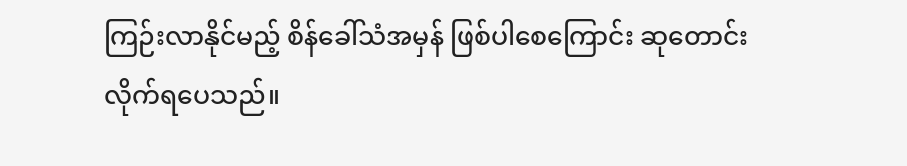ကြဉ်းလာနိုင်မည့် စိန်ခေါ်သံအမှန် ဖြစ်ပါစေကြောင်း ဆုတောင်းလိုက်ရပေသည်။